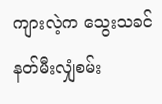ကျားလဲ့က သွေးသခင် နတ်မီးလျှံစမ်း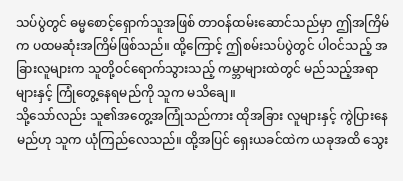သပ်ပွဲတွင် ဓမ္မစောင့်ရှောက်သူအဖြစ် တာဝန်ထမ်းဆောင်သည်မှာ ဤအကြိမ်က ပထမဆုံးအကြိမ်ဖြစ်သည်။ ထို့ကြောင့် ဤစမ်းသပ်ပွဲတွင် ပါဝင်သည့် အခြားလူများက သူတို့ဝင်ရောက်သွားသည့် ကမ္ဘာများထဲတွင် မည်သည့်အရာများနှင့် ကြုံတွေ့နေရမည်ကို သူက မသိချေ။
သို့သော်လည်း သူ၏အတွေ့အကြုံသည်ကား ထိုအခြား လူများနှင့် ကွဲပြားနေမည်ဟု သူက ယုံကြည်လေသည်။ ထို့အပြင် ရှေးယခင်ထဲက ယခုအထိ သွေး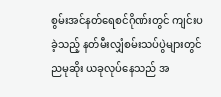စွမ်းအင်နတ်ရေစင်ဂိုဏ်းတွင် ကျင်းပခဲ့သည့် နတ်မီးလျှံစမ်းသပ်ပွဲများတွင် ညမုဆိုး ယခုလုပ်နေသည် အ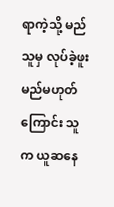ရာကဲ့သို့ မည်သူမှ လုပ်ခဲ့ဖူးမည်မဟုတ်ကြောင်း သူက ယူဆနေ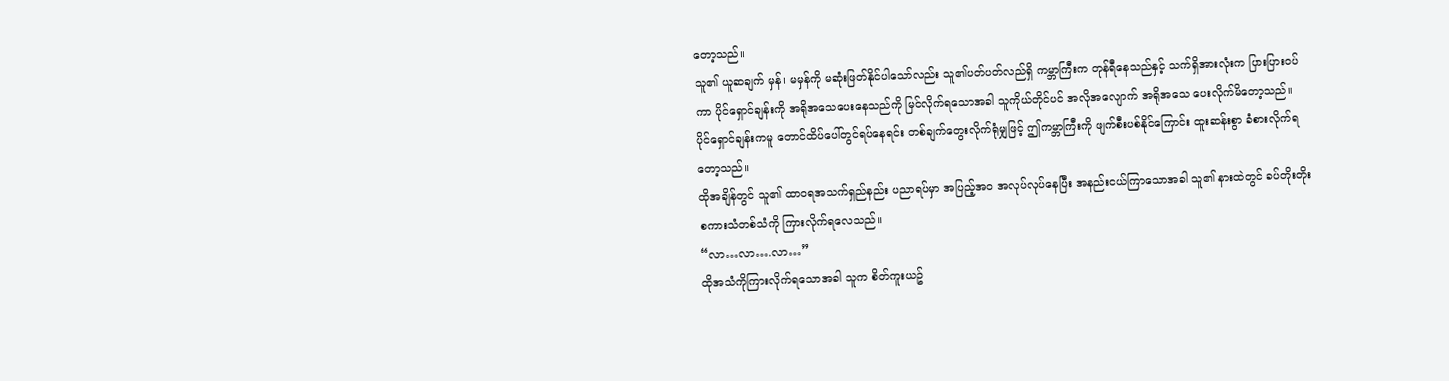တော့သည်။
သူ၏ ယူဆချက် မှန်၊ မမှန်ကို မဆုံးဖြတ်နိုင်ပါသော်လည်း သူ၏ပတ်ပတ်လည်ရှိ ကမ္ဘာကြီးက တုန်ရီနေသည်နှင့် သက်ရှိအားလုံးက ပြားပြားဝပ်ကာ ပိုင်ရှောင်ချန်းကို အရိုအသေပေးနေသည်ကို မြင်လိုက်ရသောအခါ သူကိုယ်တိုင်ပင် အလိုအလျောက် အရိုအသေ ပေးလိုက်မိတော့သည်။
ပိုင်ရှောင်ချန်းကမူ တောင်ထိပ်ပေါ်တွင်ရပ်နေရင်း တစ်ချက်တွေးလိုက်ရုံမျှဖြင့် ဤကမ္ဘာကြီးကို ဖျက်စီးပစ်နိုင်ကြောင်း ထူးဆန်းစွာ ခံစားလိုက်ရတော့သည်။
ထိုအချိန်တွင် သူ၏ ထာဝရအသက်ရှည်နည်း ပညာရပ်မှာ အပြည့်အဝ အလုပ်လုပ်နေပြီး အနည်းငယ်ကြာသောအခါ သူ၏ နားထဲတွင် ခပ်တိုးတိုးစကားသံတစ်သံကို ကြားလိုက်ရလေသည်။
“လာ…လာ….လာ…”
ထိုအသံကိုကြားလိုက်ရသောအခါ သူက စိတ်ကူးယဥ်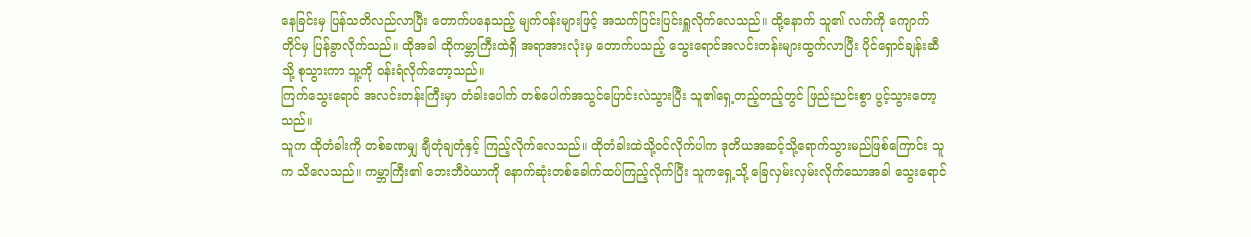နေခြင်းမှ ပြန်သတိလည်လာပြီး တောက်ပနေသည့် မျက်ဝန်းများဖြင့် အသက်ပြင်းပြင်းရှူလိုက်လေသည်။ ထို့နောက် သူ၏ လက်ကို ကျောက်တိုင်မှ ပြန်ခွာလိုက်သည်။ ထိုအခါ ထိုကမ္ဘာကြီးထဲရှိ အရာအားလုံးမှ တောက်ပသည့် သွေးရောင်အလင်းတန်းများထွက်လာပြီး ပိုင်ရှောင်ချန်းဆီသို့ စုသွားကာ သူ့ကို ဝန်းရံလိုက်တော့သည်။
ကြက်သွေးရောင် အလင်းတန်းကြီးမှာ တံခါးပေါက် တစ်ပေါက်အသွင်ပြောင်းလဲသွားပြီး သူ၏ရှေ့တည့်တည့်တွင် ဖြည်းညင်းစွာ ပွင့်သွားတော့သည်။
သူက ထိုတံခါးကို တစ်ခဏမျှ ချီတုံချတုံနှင့် ကြည့်လိုက်လေသည်။ ထိုတံခါးထဲသို့ဝင်လိုက်ပါက ဒုတိယအဆင့်သို့ရောက်သွားမည်ဖြစ်ကြောင်း သူက သိလေသည်။ ကမ္ဘာကြီး၏ ဘေးဘီဝဲယာကို နောက်ဆုံးတစ်ခေါက်ထပ်ကြည့်လိုက်ပြီး သူကရှေ့သို့ ခြေလှမ်းလှမ်းလိုက်သောအခါ သွေးရောင်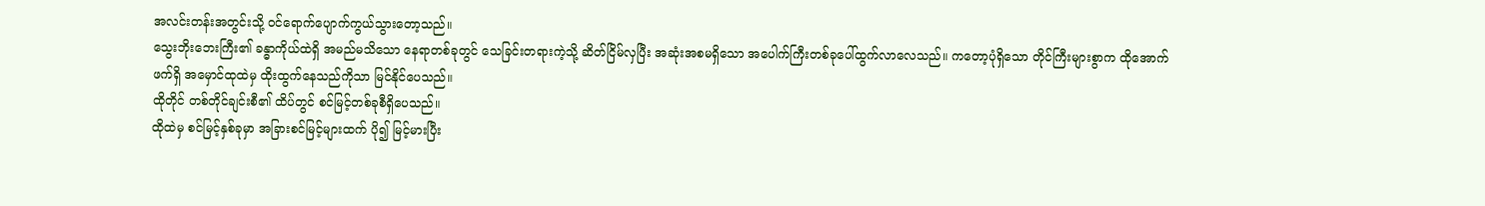အလင်းတန်းအတွင်းသို့ ဝင်ရောက်ပျောက်ကွယ်သွားတော့သည်။
သွေးဘိုးဘေးကြီး၏ ခန္ဓာကိုယ်ထဲရှိ အမည်မသိသော နေရာတစ်ခုတွင် သေခြင်းတရားကဲ့သို့ ဆိတ်ငြိမ်လှပြီး အဆုံးအစမရှိသော အပေါက်ကြီးတစ်ခုပေါ်ထွက်လာလေသည်။ ကတော့ပုံရှိသော တိုင်ကြီးများစွာက ထိုအောက်ဖက်ရှိ အမှောင်ထုထဲမှ ထိုးထွက်နေသည်ကိုသာ မြင်နိုင်ပေသည်။
ထိုတိုင် တစ်တိုင်ချင်းစီ၏ ထိပ်တွင် စင်မြင့်တစ်ခုစီရှိပေသည်။
ထိုထဲမှ စင်မြင့်နှစ်ခုမှာ အခြားစင်မြင့်များထက် ပို၍ မြင့်မားပြီး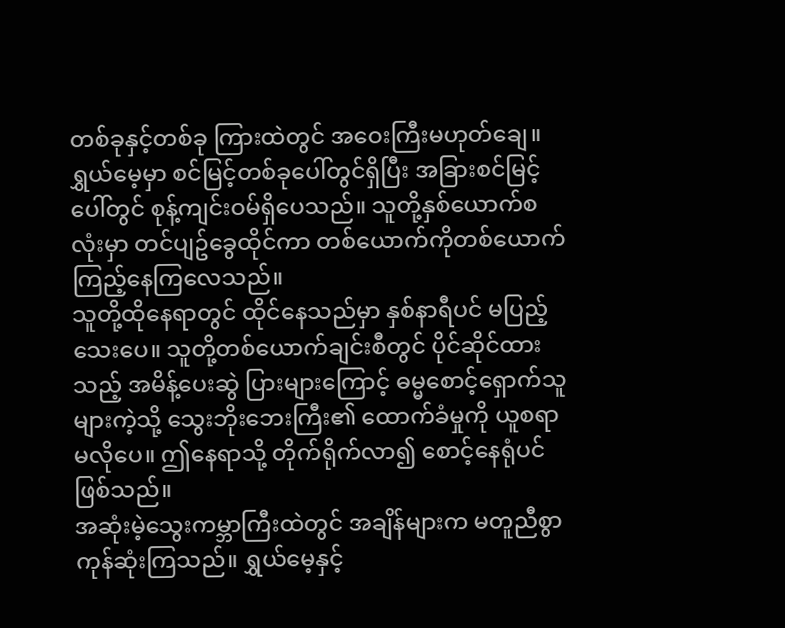တစ်ခုနှင့်တစ်ခု ကြားထဲတွင် အဝေးကြီးမဟုတ်ချေ။ ရွှယ်မေ့မှာ စင်မြင့်တစ်ခုပေါ်တွင်ရှိပြီး အခြားစင်မြင့်ပေါ်တွင် စုန့်ကျင်းဝမ်ရှိပေသည်။ သူတို့နှစ်ယောက်စလုံးမှာ တင်ပျဥ်ခွေထိုင်ကာ တစ်ယောက်ကိုတစ်ယောက် ကြည့်နေကြလေသည်။
သူတို့ထိုနေရာတွင် ထိုင်နေသည်မှာ နှစ်နာရီပင် မပြည့်သေးပေ။ သူတို့တစ်ယောက်ချင်းစီတွင် ပိုင်ဆိုင်ထားသည့် အမိန့်ပေးဆွဲ ပြားများကြောင့် ဓမ္မစောင့်ရှောက်သူများကဲ့သို့ သွေးဘိုးဘေးကြီး၏ ထောက်ခံမှုကို ယူစရာမလိုပေ။ ဤနေရာသို့ တိုက်ရိုက်လာ၍ စောင့်နေရုံပင်ဖြစ်သည်။
အဆုံးမဲ့သွေးကမ္ဘာကြီးထဲတွင် အချိန်များက မတူညီစွာ ကုန်ဆုံးကြသည်။ ရွှယ်မေ့နှင့်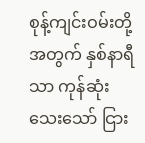စုန့်ကျင်းဝမ်းတို့အတွက် နှစ်နာရီသာ ကုန်ဆုံးသေးသော် ငြား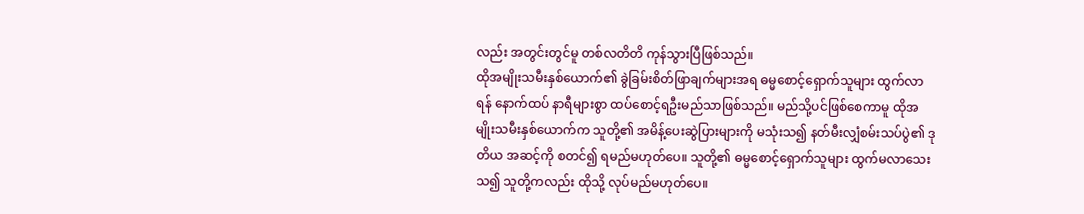လည်း အတွင်းတွင်မူ တစ်လတိတိ ကုန်သွားပြီဖြစ်သည်။
ထိုအမျိုးသမီးနှစ်ယောက်၏ ခွဲခြမ်းစိတ်ဖြာချက်များအရ ဓမ္မစောင့်ရှောက်သူများ ထွက်လာရန် နောက်ထပ် နာရီများစွာ ထပ်စောင့်ရဦးမည်သာဖြစ်သည်။ မည်သို့ပင်ဖြစ်စေကာမူ ထိုအမျိုးသမီးနှစ်ယောက်က သူတို့၏ အမိန့်ပေးဆွဲပြားများကို မသုံးသ၍ နတ်မီးလျှံစမ်းသပ်ပွဲ၏ ဒုတိယ အဆင့်ကို စတင်၍ ရမည်မဟုတ်ပေ။ သူတို့၏ ဓမ္မစောင့်ရှောက်သူများ ထွက်မလာသေးသ၍ သူတို့ကလည်း ထိုသို့ လုပ်မည်မဟုတ်ပေ။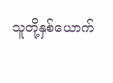သူတို့နှစ်ယောက်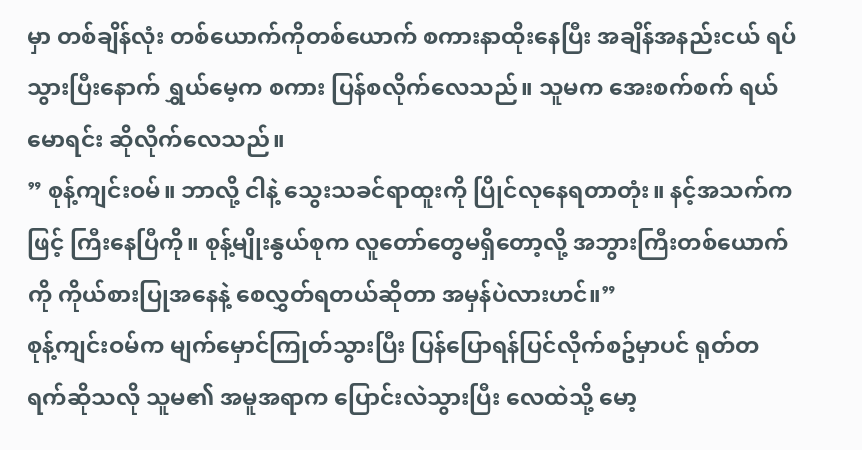မှာ တစ်ချိန်လုံး တစ်ယောက်ကိုတစ်ယောက် စကားနာထိုးနေပြီး အချိန်အနည်းငယ် ရပ်သွားပြီးနောက် ရွှယ်မေ့က စကား ပြန်စလိုက်လေသည်။ သူမက အေးစက်စက် ရယ်မောရင်း ဆိုလိုက်လေသည်။
” စုန့်ကျင်းဝမ်။ ဘာလို့ ငါနဲ့ သွေးသခင်ရာထူးကို ပြိုင်လုနေရတာတုံး။ နင့်အသက်ကဖြင့် ကြီးနေပြီကို။ စုန့်မျိုးနွယ်စုက လူတော်တွေမရှိတော့လို့ အဘွားကြီးတစ်ယောက်ကို ကိုယ်စားပြုအနေနဲ့ စေလွှတ်ရတယ်ဆိုတာ အမှန်ပဲလားဟင်။”
စုန့်ကျင်းဝမ်က မျက်မှောင်ကြုတ်သွားပြီး ပြန်ပြောရန်ပြင်လိုက်စဥ်မှာပင် ရုတ်တရက်ဆိုသလို သူမ၏ အမူအရာက ပြောင်းလဲသွားပြီး လေထဲသို့ မော့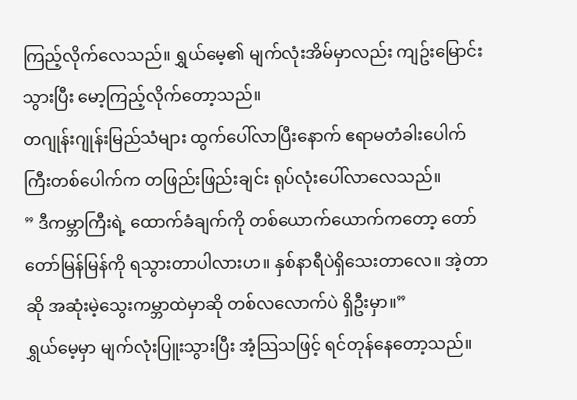ကြည့်လိုက်လေသည်။ ရွှယ်မေ့၏ မျက်လုံးအိမ်မှာလည်း ကျဥ်းမြောင်းသွားပြီး မော့ကြည့်လိုက်တော့သည်။
တဂျုန်းဂျုန်းမြည်သံများ ထွက်ပေါ်လာပြီးနောက် ဧရာမတံခါးပေါက်ကြီးတစ်ပေါက်က တဖြည်းဖြည်းချင်း ရုပ်လုံးပေါ်လာလေသည်။
” ဒီကမ္ဘာကြီးရဲ့ ထောက်ခံချက်ကို တစ်ယောက်ယောက်ကတော့ တော်တော်မြန်မြန်ကို ရသွားတာပါလားဟ။ နှစ်နာရီပဲရှိသေးတာလေ။ အဲ့တာဆို အဆုံးမဲ့သွေးကမ္ဘာထဲမှာဆို တစ်လလောက်ပဲ ရှိဦးမှာ။”
ရွှယ်မေ့မှာ မျက်လုံးပြူးသွားပြီး အံ့သြသဖြင့် ရင်တုန်နေတော့သည်။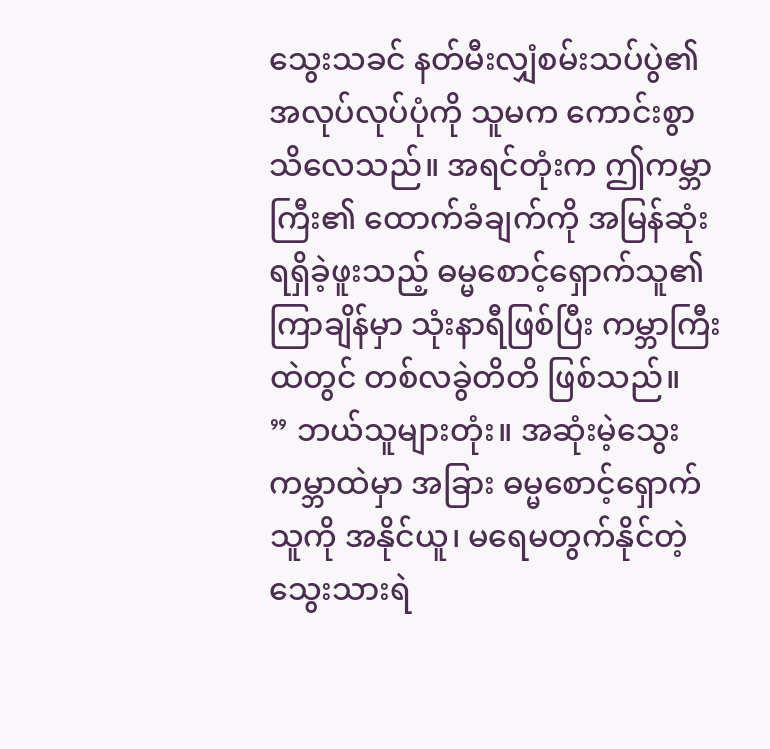သွေးသခင် နတ်မီးလျှံစမ်းသပ်ပွဲ၏ အလုပ်လုပ်ပုံကို သူမက ကောင်းစွာသိလေသည်။ အရင်တုံးက ဤကမ္ဘာကြီး၏ ထောက်ခံချက်ကို အမြန်ဆုံးရရှိခဲ့ဖူးသည့် ဓမ္မစောင့်ရှောက်သူ၏ ကြာချိန်မှာ သုံးနာရီဖြစ်ပြီး ကမ္ဘာကြီးထဲတွင် တစ်လခွဲတိတိ ဖြစ်သည်။
” ဘယ်သူများတုံး။ အဆုံးမဲ့သွေးကမ္ဘာထဲမှာ အခြား ဓမ္မစောင့်ရှောက်သူကို အနိုင်ယူ၊ မရေမတွက်နိုင်တဲ့ သွေးသားရဲ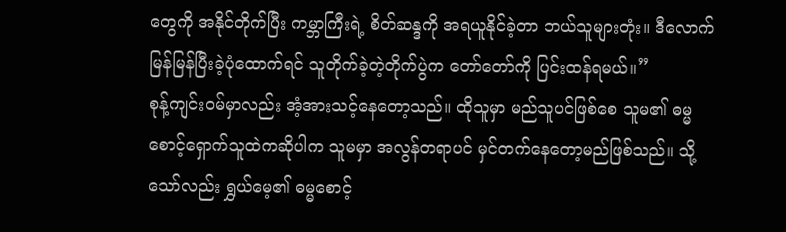တွေကို အနိုင်တိုက်ပြီး ကမ္ဘာကြီးရဲ့ စိတ်ဆန္ဒကို အရယူနိုင်ခဲ့တာ ဘယ်သူများတုံး။ ဒီလောက်မြန်မြန်ပြီးခဲ့ပုံထောက်ရင် သူတိုက်ခဲ့တဲ့တိုက်ပွဲက တော်တော်ကို ပြင်းထန်ရမယ်။”
စုန့်ကျင်းဝမ်မှာလည်း အံ့အားသင့်နေတော့သည်။ ထိုသူမှာ မည်သူပင်ဖြစ်စေ သူမ၏ ဓမ္မစောင့်ရှောက်သူထဲကဆိုပါက သူမမှာ အလွန်တရာပင် မှင်တက်နေတော့မည်ဖြစ်သည်။ သို့သော်လည်း ရွှယ်မေ့၏ ဓမ္မစောင့်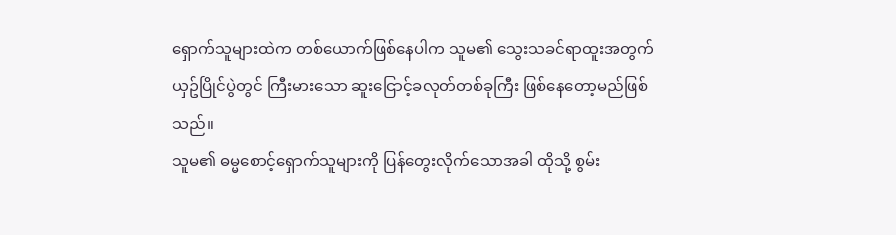ရှောက်သူများထဲက တစ်ယောက်ဖြစ်နေပါက သူမ၏ သွေးသခင်ရာထူးအတွက် ယှဥ်ပြိုင်ပွဲတွင် ကြီးမားသော ဆူးငြောင့်ခလုတ်တစ်ခုကြီး ဖြစ်နေတော့မည်ဖြစ်သည်။
သူမ၏ ဓမ္မစောင့်ရှောက်သူများကို ပြန်တွေးလိုက်သောအခါ ထိုသို့ စွမ်း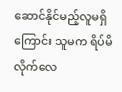ဆောင်နိုင်မည့်လူမရှိကြောင်း သူမက ရိပ်မိလိုက်လေ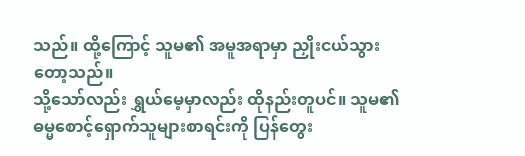သည်။ ထို့ကြောင့် သူမ၏ အမူအရာမှာ ညှိုးငယ်သွားတော့သည်။
သို့သော်လည်း ရွှယ်မေ့မှာလည်း ထိုနည်းတူပင်။ သူမ၏ ဓမ္မစောင့်ရှောက်သူများစာရင်းကို ပြန်တွေး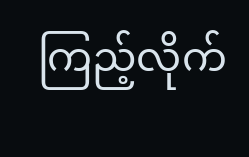ကြည့်လိုက်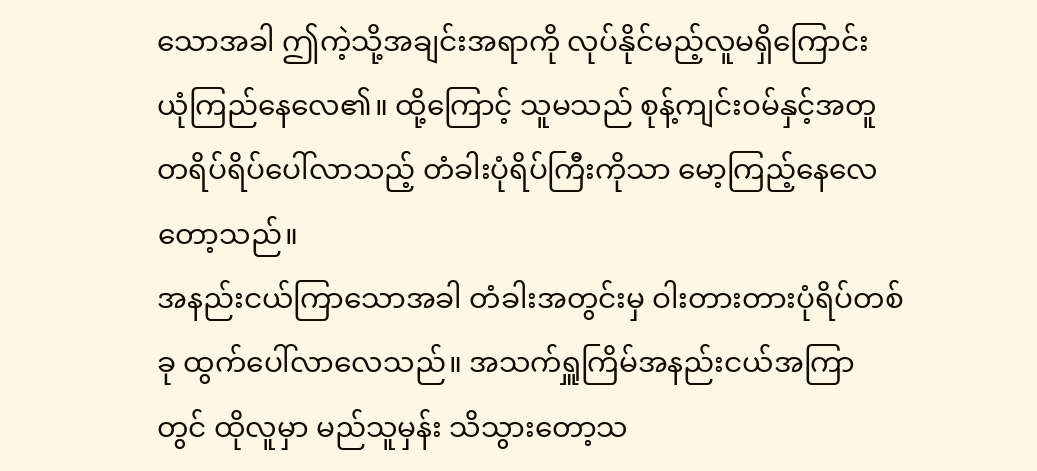သောအခါ ဤကဲ့သို့အချင်းအရာကို လုပ်နိုင်မည့်လူမရှိကြောင်း ယုံကြည်နေလေ၏။ ထို့ကြောင့် သူမသည် စုန့်ကျင်းဝမ်နှင့်အတူ တရိပ်ရိပ်ပေါ်လာသည့် တံခါးပုံရိပ်ကြီးကိုသာ မော့ကြည့်နေလေတော့သည်။
အနည်းငယ်ကြာသောအခါ တံခါးအတွင်းမှ ဝါးတားတားပုံရိပ်တစ်ခု ထွက်ပေါ်လာလေသည်။ အသက်ရှူကြိမ်အနည်းငယ်အကြာတွင် ထိုလူမှာ မည်သူမှန်း သိသွားတော့သ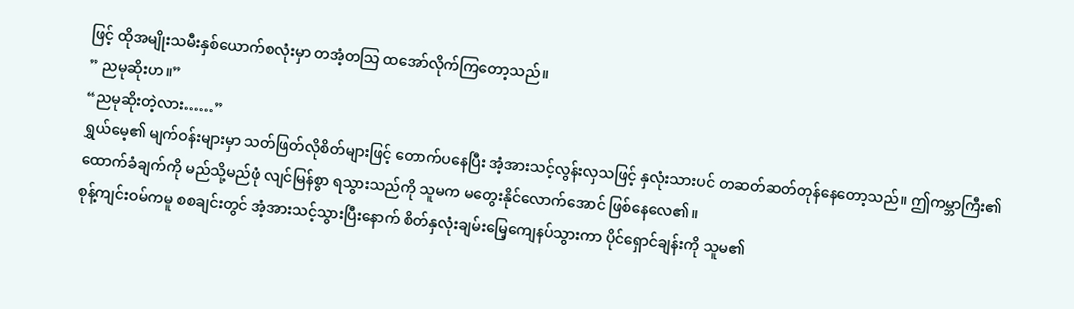ဖြင့် ထိုအမျိုးသမီးနှစ်ယောက်စလုံးမှာ တအံ့တသြ ထအော်လိုက်ကြတော့သည်။
” ညမုဆိုးဟ။”
“ညမုဆိုးတဲ့လား……”
ရွှယ်မေ့၏ မျက်ဝန်းများမှာ သတ်ဖြတ်လိုစိတ်များဖြင့် တောက်ပနေပြီး အံ့အားသင့်လွန်းလှသဖြင့် နှလုံးသားပင် တဆတ်ဆတ်တုန်နေတော့သည်။ ဤကမ္ဘာကြီး၏ ထောက်ခံချက်ကို မည်သို့မည်ဖုံ လျင်မြန်စွာ ရသွားသည်ကို သူမက မတွေးနိုင်လောက်အောင် ဖြစ်နေလေ၏။
စုန့်ကျင်းဝမ်ကမူ စစချင်းတွင် အံ့အားသင့်သွားပြီးနောက် စိတ်နှလုံးချမ်းမြေ့ကျေနပ်သွားကာ ပိုင်ရှောင်ချန်းကို သူမ၏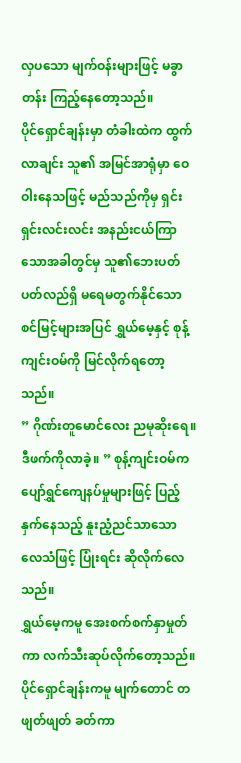လှပသော မျက်ဝန်းများဖြင့် မခွာတန်း ကြည့်နေတော့သည်။
ပိုင်ရှောင်ချန်းမှာ တံခါးထဲက ထွက်လာချင်း သူ၏ အမြင်အာရုံမှာ ဝေဝါးနေသဖြင့် မည်သည်ကိုမှ ရှင်းရှင်းလင်းလင်း အနည်းငယ်ကြာသောအခါတွင်မှ သူ၏ဘေးပတ်ပတ်လည်ရှိ မရေမတွက်နိုင်သော စင်မြင့်များအပြင် ရွှယ်မေ့နှင့် စုန့်ကျင်းဝမ်ကို မြင်လိုက်ရတော့သည်။
” ဂိုဏ်းတူမောင်လေး ညမုဆိုးရေ။ ဒီဖက်ကိုလာခဲ့။ ” စုန့်ကျင်းဝမ်က ပျော်ရွှင်ကျေနပ်မှုများဖြင့် ပြည့်နှက်နေသည့် နူးညံ့ညင်သာသော လေသံဖြင့် ပြုံးရင်း ဆိုလိုက်လေသည်။
ရွှယ်မေ့ကမူ အေးစက်စက်နှာမှုတ်ကာ လက်သီးဆုပ်လိုက်တော့သည်။
ပိုင်ရှောင်ချန်းကမူ မျက်တောင် တဖျတ်ဖျတ် ခတ်ကာ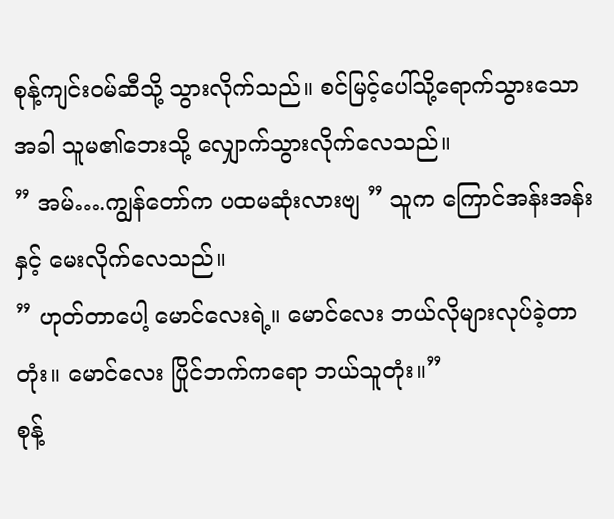စုန့်ကျင်းဝမ်ဆီသို့ သွားလိုက်သည်။ စင်မြင့်ပေါ်သို့ရောက်သွားသောအခါ သူမ၏ဘေးသို့ လျှောက်သွားလိုက်လေသည်။
” အမ်….ကျွန်တော်က ပထမဆုံးလားဗျ ” သူက ကြောင်အန်းအန်းနှင့် မေးလိုက်လေသည်။
” ဟုတ်တာပေါ့ မောင်လေးရဲ့။ မောင်လေး ဘယ်လိုများလုပ်ခဲ့တာတုံး။ မောင်လေး ပြိုင်ဘက်ကရော ဘယ်သူတုံး။”
စုန့်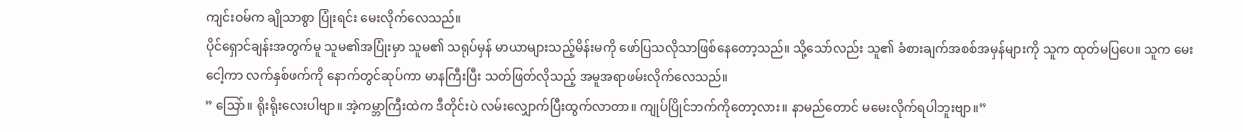ကျင်းဝမ်က ချိုသာစွာ ပြုံးရင်း မေးလိုက်လေသည်။
ပိုင်ရှောင်ချန်းအတွက်မူ သူမ၏အပြုံးမှာ သူမ၏ သရုပ်မှန် မာယာများသည့်မိန်းမကို ဖော်ပြသလိုသာဖြစ်နေတော့သည်။ သို့သော်လည်း သူ၏ ခံစားချက်အစစ်အမှန်များကို သူက ထုတ်မပြပေ။ သူက မေးငေါ့ကာ လက်နှစ်ဖက်ကို နောက်တွင်ဆုပ်ကာ မာနကြီးပြီး သတ်ဖြတ်လိုသည့် အမူအရာဖမ်းလိုက်လေသည်။
” သြော်။ ရိုးရိုးလေးပါဗျာ။ အဲ့ကမ္ဘာကြီးထဲက ဒီတိုင်းပဲ လမ်းလျှောက်ပြီးထွက်လာတာ။ ကျုပ်ပြိုင်ဘက်ကိုတော့လား။ နာမည်တောင် မမေးလိုက်ရပါဘူးဗျာ။”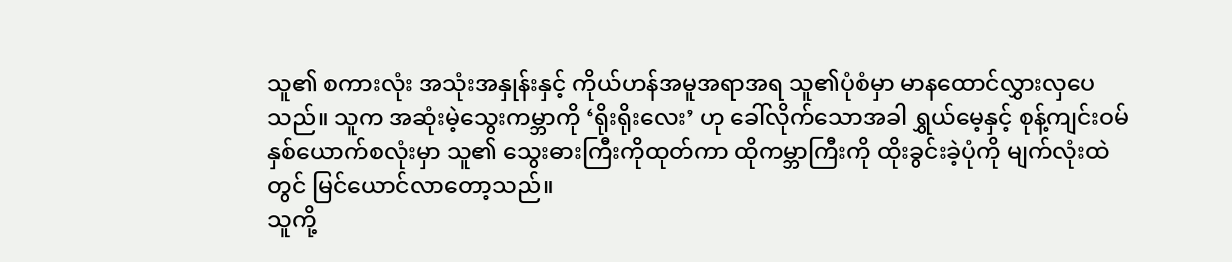သူ၏ စကားလုံး အသုံးအနှုန်းနှင့် ကိုယ်ဟန်အမူအရာအရ သူ၏ပုံစံမှာ မာနထောင်လွှားလှပေသည်။ သူက အဆုံးမဲ့သွေးကမ္ဘာကို ‘ရိုးရိုးလေး’ ဟု ခေါ်လိုက်သောအခါ ရွှယ်မေ့နှင့် စုန့်ကျင်းဝမ်နှစ်ယောက်စလုံးမှာ သူ၏ သွေးဓားကြီးကိုထုတ်ကာ ထိုကမ္ဘာကြီးကို ထိုးခွင်းခဲ့ပုံကို မျက်လုံးထဲတွင် မြင်ယောင်လာတော့သည်။
သူကို့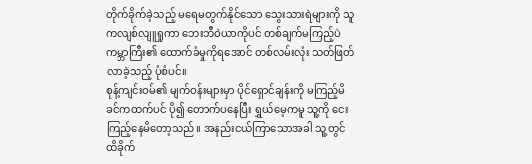တိုက်ခိုက်ခဲ့သည့် မရေမတွက်နိုင်သော သွေးသားရဲများကို သူကလျစ်လျူရှုကာ ဘေးဘီဝဲယာကိုပင် တစ်ချက်မကြည့်ပဲ ကမ္ဘာကြီး၏ ထောက်ခံမှုကိုရအောင် တစ်လမ်းလုံး သတ်ဖြတ်လာခဲ့သည့် ပုံစံပင်။
စုန့်ကျင်းဝမ်၏ မျက်ဝန်းများမှာ ပိုင်ရှောင်ချန်းကို မကြည့်မိခင်ကထက်ပင် ပို၍ တောက်ပနေပြီး ရွှယ်မေ့ကမူ သူ့ကို ငေးကြည့်နေမိတော့သည်။ အနည်းငယ်ကြာသောအခါ သူ့တွင် ထိခိုက်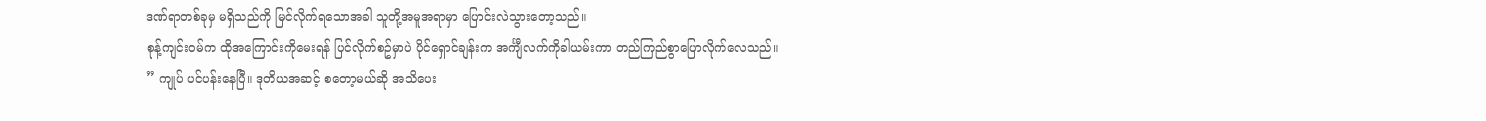ဒဏ်ရာတစ်ခုမှ မရှိသည်ကို မြင်လိုက်ရသောအခါ သူတို့အမူအရာမှာ ပြောင်းလဲသွားတော့သည်။
စုန့်ကျင်းဝမ်က ထိုအကြောင်းကိုမေးရန် ပြင်လိုက်စဥ်မှာပဲ ပိုင်ရှောင်ချန်းက အင်္ကျီလက်ကိုခါယမ်းကာ တည်ကြည်စွာပြောလိုက်လေသည်။
” ကျုပ် ပင်ပန်းနေပြီ။ ဒုတိယအဆင့် စတော့မယ်ဆို အသိပေး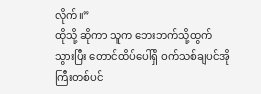လိုက်။”
ထိုသို့ ဆိုကာ သူက ဘေးဘက်သို့ထွက်သွားပြီး တောင်ထိပ်ပေါ်ရှိ ဝက်သစ်ချပင်အိုကြီးတစ်ပင်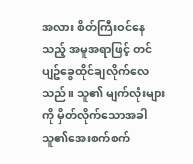အလား စိတ်ကြီးဝင်နေ သည့် အမူအရာဖြင့် တင်ပျဥ်ခွေထိုင်ချလိုက်လေသည်။ သူ၏ မျက်လုံးများကို မှိတ်လိုက်သောအခါ သူ၏အေးစက်စက်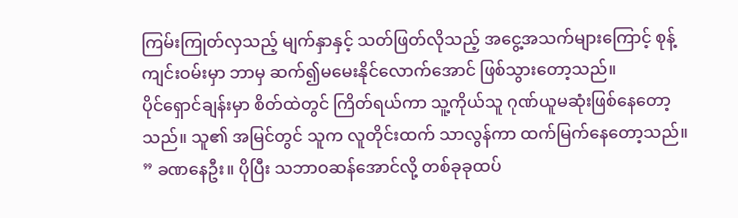ကြမ်းကြုတ်လှသည့် မျက်နှာနှင့် သတ်ဖြတ်လိုသည့် အငွေ့အသက်များကြောင့် စုန့်ကျင်းဝမ်းမှာ ဘာမှ ဆက်၍မမေးနိုင်လောက်အောင် ဖြစ်သွားတော့သည်။
ပိုင်ရှောင်ချန်းမှာ စိတ်ထဲတွင် ကြိတ်ရယ်ကာ သူ့ကိုယ်သူ ဂုဏ်ယူမဆုံးဖြစ်နေတော့သည်။ သူ၏ အမြင်တွင် သူက လူတိုင်းထက် သာလွန်ကာ ထက်မြက်နေတော့သည်။
” ခဏနေဦး။ ပိုပြီး သဘာဝဆန်အောင်လို့ တစ်ခုခုထပ်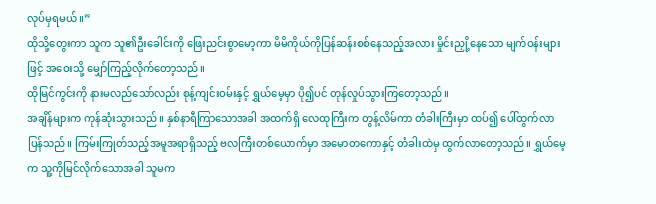လုပ်မှရမယ်။”
ထိုသို့တွေးကာ သူက သူ၏ဦးခေါင်းကို ဖြေးညင်းစွာမော့ကာ မိမိကိုယ်ကိုပြန်ဆန်းစစ်နေသည့်အလား မှိုင်းညှို့နေသော မျက်ဝန်းများဖြင့် အဝေးသို့ မျှော်ကြည့်လိုက်တော့သည်။
ထိုမြင်ကွင်းကို နားမလည်သော်လည်း စုန့်ကျင်းဝမ်းနှင့် ရွှယ်မေ့မှာ ပို၍ပင် တုန်လှုပ်သွားကြတော့သည်။
အချိန်များက ကုန်ဆုံးသွားသည်။ နှစ်နာရီကြာသောအခါ အထက်ရှိ လေထုကြီးက တွန့်လိမ်ကာ တံခါးကြီးမှာ ထပ်၍ ပေါ်ထွက်လာပြန်သည်။ ကြမ်းကြုတ်သည့်အမူအရာရှိသည့် ဗလကြီးတစ်ယောက်မှာ အမောတကောနှင့် တံခါးထဲမှ ထွက်လာတော့သည်။ ရွှယ်မေ့က သူ့ကိုမြင်လိုက်သောအခါ သူမက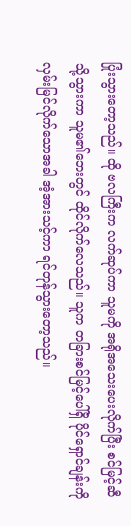ပြုံးသွားတော့သည်။ ထို ဗလကြီးက လက်ဆုပ်ကာ သူမကို အရိုအသေးပေးလိုက်ပြီး စင်မြင့်ဆီသို့သွားကာ သူမ၏ဘေးတွင် ထိုင်လိုက်လေသည်။ သူက တခြားစင်မြင့်ပေါ်ရှိ ပိုင်ရှောင်ချန်းကို လှမ်းမြင်လိုက်သောအခါ အံ့အားသင့်ကာ ရင်တုန်သွားတော့သည်။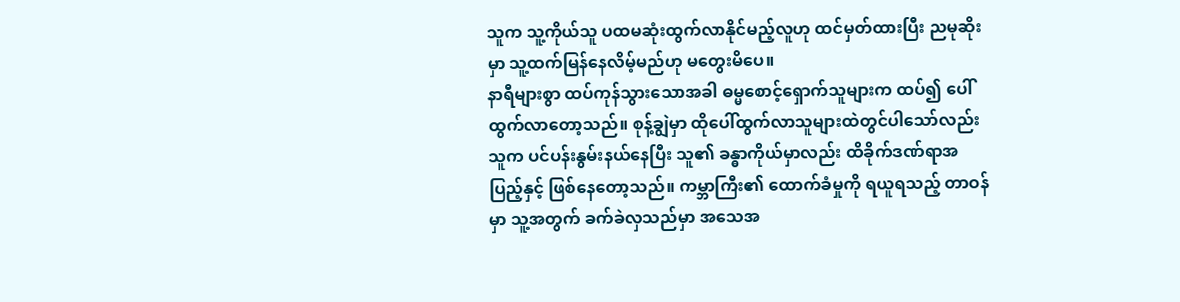သူက သူ့ကိုယ်သူ ပထမဆုံးထွက်လာနိုင်မည့်လူဟု ထင်မှတ်ထားပြီး ညမုဆိုးမှာ သူ့ထက်မြန်နေလိမ့်မည်ဟု မတွေးမိပေ။
နာရီများစွာ ထပ်ကုန်သွားသောအခါ ဓမ္မစောင့်ရှောက်သူများက ထပ်၍ ပေါ်ထွက်လာတော့သည်။ စုန့်ချွဲမှာ ထိုပေါ်ထွက်လာသူများထဲတွင်ပါသော်လည်း သူက ပင်ပန်းနွမ်းနယ်နေပြီး သူ၏ ခန္ဓာကိုယ်မှာလည်း ထိခိုက်ဒဏ်ရာအပြည့်နှင့် ဖြစ်နေတော့သည်။ ကမ္ဘာကြီး၏ ထောက်ခံမှုကို ရယူရသည့် တာဝန်မှာ သူ့အတွက် ခက်ခဲလှသည်မှာ အသေအ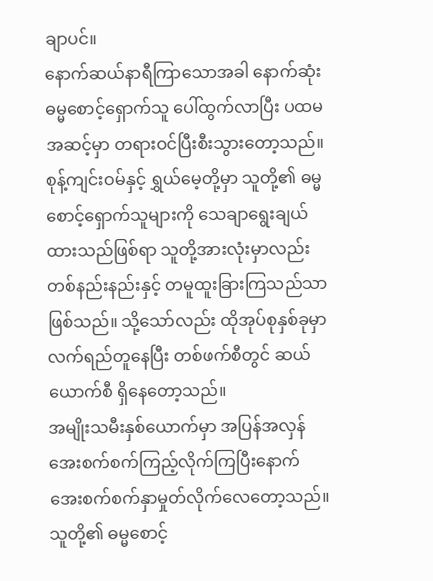ချာပင်။
နောက်ဆယ်နာရီကြာသောအခါ နောက်ဆုံး ဓမ္မစောင့်ရှောက်သူ ပေါ်ထွက်လာပြီး ပထမအဆင့်မှာ တရားဝင်ပြီးစီးသွားတော့သည်။
စုန့်ကျင်းဝမ်နှင့် ရွှယ်မေ့တို့မှာ သူတို့၏ ဓမ္မစောင့်ရှောက်သူများကို သေချာရွေးချယ်ထားသည်ဖြစ်ရာ သူတို့အားလုံးမှာလည်း တစ်နည်းနည်းနှင့် တမူထူးခြားကြသည်သာ ဖြစ်သည်။ သို့သော်လည်း ထိုအုပ်စုနှစ်ခုမှာ လက်ရည်တူနေပြီး တစ်ဖက်စီတွင် ဆယ်ယောက်စီ ရှိနေတော့သည်။
အမျိုးသမီးနှစ်ယောက်မှာ အပြန်အလှန် အေးစက်စက်ကြည့်လိုက်ကြပြီးနောက် အေးစက်စက်နှာမှုတ်လိုက်လေတော့သည်။ သူတို့၏ ဓမ္မစောင့်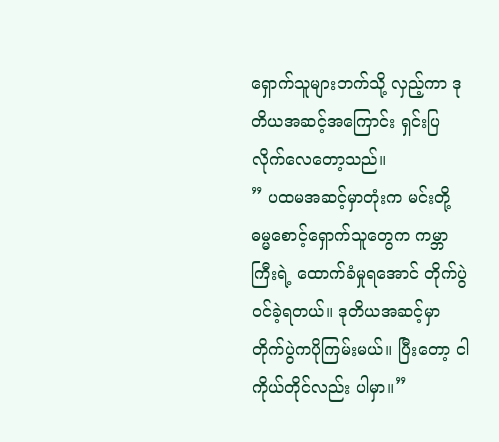ရှောက်သူများဘက်သို့ လှည့်ကာ ဒုတိယအဆင့်အကြောင်း ရှင်းပြလိုက်လေတော့သည်။
” ပထမအဆင့်မှာတုံးက မင်းတို့ ဓမ္မစောင့်ရှောက်သူတွေက ကမ္ဘာကြီးရဲ့ ထောက်ခံမှုရအောင် တိုက်ပွဲဝင်ခဲ့ရတယ်။ ဒုတိယအဆင့်မှာ တိုက်ပွဲကပိုကြမ်းမယ်။ ပြီးတော့ ငါကိုယ်တိုင်လည်း ပါမှာ။”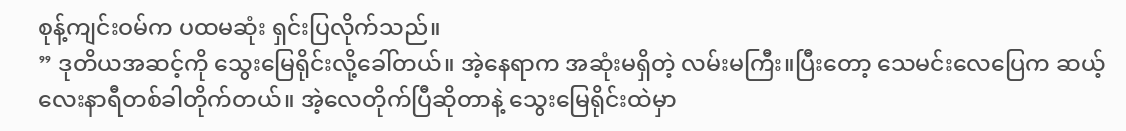စုန့်ကျင်းဝမ်က ပထမဆုံး ရှင်းပြလိုက်သည်။
” ဒုတိယအဆင့်ကို သွေးမြေရိုင်းလို့ခေါ်တယ်။ အဲ့နေရာက အဆုံးမရှိတဲ့ လမ်းမကြီး။ပြီးတော့ သေမင်းလေပြေက ဆယ့်လေးနာရီတစ်ခါတိုက်တယ်။ အဲ့လေတိုက်ပြီဆိုတာနဲ့ သွေးမြေရိုင်းထဲမှာ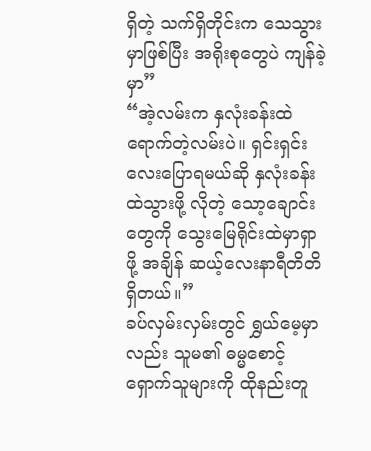ရှိတဲ့ သက်ရှိတိုင်းက သေသွားမှာဖြစ်ပြီး အရိုးစုတွေပဲ ကျန်ခဲ့မှာ”
“အဲ့လမ်းက နှလုံးခန်းထဲ ရောက်တဲ့လမ်းပဲ။ ရှင်းရှင်းလေးပြောရမယ်ဆို နှလုံးခန်းထဲသွားဖို့ လိုတဲ့ သော့ချောင်းတွေကို သွေးမြေရိုင်းထဲမှာရှာဖို့ အချိန် ဆယ့်လေးနာရီတိတိ ရှိတယ်။”
ခပ်လှမ်းလှမ်းတွင် ရွှယ်မေ့မှာလည်း သူမ၏ ဓမ္မစောင့်ရှောက်သူများကို ထိုနည်းတူ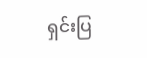ရှင်းပြ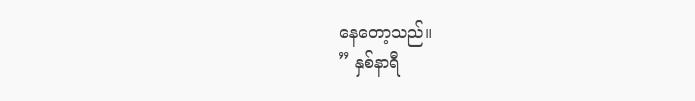နေတော့သည်။
” နှစ်နာရီ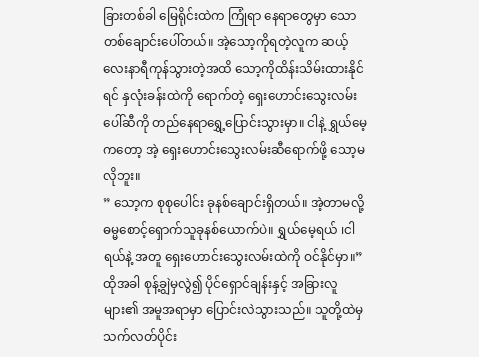ခြားတစ်ခါ မြေရိုင်းထဲက ကြုံရာ နေရာတွေမှာ သောတစ်ချောင်းပေါ်တယ်။ အဲ့သော့ကိုရတဲ့လူက ဆယ့်လေးနာရီကုန်သွားတဲ့အထိ သော့ကိုထိန်းသိမ်းထားနိုင်ရင် နှလုံးခန်းထဲကို ရောက်တဲ့ ရှေးဟောင်းသွေးလမ်းပေါ်ဆီကို တည်နေရာရွှေ့ပြောင်းသွားမှာ။ ငါနဲ့ ရွှယ်မေ့ကတော့ အဲ့ ရှေးဟောင်းသွေးလမ်းဆီရောက်ဖို့ သော့မလိုဘူး။
” သော့က စုစုပေါင်း ခုနစ်ချောင်းရှိတယ်။ အဲ့တာမလို့ ဓမ္မစောင့်ရှောက်သူခုနစ်ယောက်ပဲ။ ရွှယ်မေ့ရယ် ၊ငါရယ်နဲ့ အတူ ရှေးဟောင်းသွေးလမ်းထဲကို ဝင်နိုင်မှာ။”
ထိုအခါ စုန့်ချွဲမှလွဲ၍ ပိုင်ရှောင်ချန်းနှင့် အခြားလူများ၏ အမူအရာမှာ ပြောင်းလဲသွားသည်။ သူတို့ထဲမှ သက်လတ်ပိုင်း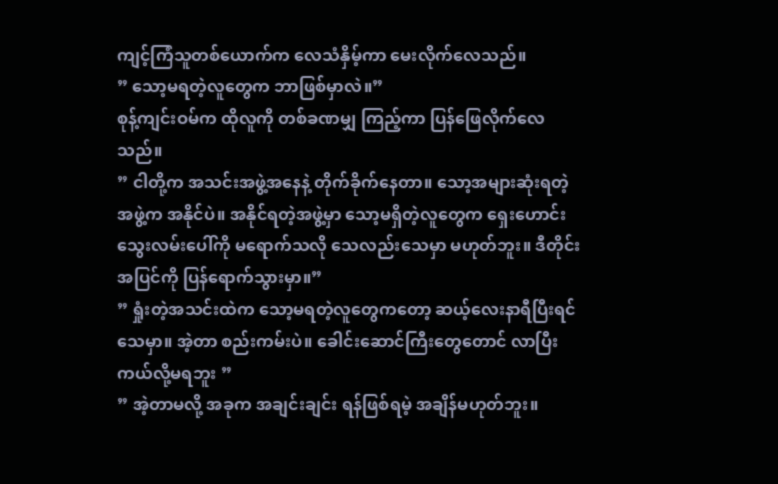ကျင့်ကြံသူတစ်ယောက်က လေသံနှိမ့်ကာ မေးလိုက်လေသည်။
” သော့မရတဲ့လူတွေက ဘာဖြစ်မှာလဲ။”
စုန့်ကျင်းဝမ်က ထိုလူကို တစ်ခဏမျှ ကြည့်ကာ ပြန်ဖြေလိုက်လေသည်။
” ငါတို့က အသင်းအဖွဲ့အနေနဲ့ တိုက်ခိုက်နေတာ။ သော့အများဆုံးရတဲ့ အဖွဲ့က အနိုင်ပဲ။ အနိုင်ရတဲ့အဖွဲ့မှာ သော့မရှိတဲ့လူတွေက ရှေးဟောင်းသွေးလမ်းပေါ်ကို မရောက်သလို သေလည်းသေမှာ မဟုတ်ဘူး။ ဒီတိုင်း အပြင်ကို ပြန်ရောက်သွားမှာ။”
” ရှုံးတဲ့အသင်းထဲက သော့မရတဲ့လူတွေကတော့ ဆယ့်လေးနာရီပြီးရင် သေမှာ။ အဲ့တာ စည်းကမ်းပဲ။ ခေါင်းဆောင်ကြီးတွေတောင် လာပြီး ကယ်လို့မရဘူး ”
” အဲ့တာမလို့ အခုက အချင်းချင်း ရန်ဖြစ်ရမဲ့ အချိန်မဟုတ်ဘူး။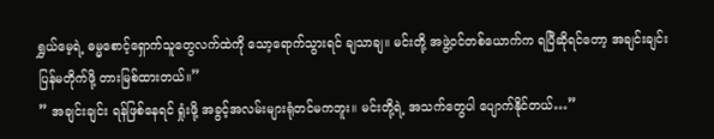ရွှယ်မေ့ရဲ့ ဓမ္မစောင့်ရှောက်သူတွေလက်ထဲကို သော့ရောက်သွားရင် ချသာချ။ မင်းတို့ အဖွဲ့ဝင်တစ်ယောက်က ရပြီဆိုရင်တော့ အချင်းချင်း ပြန်မတိုက်ဖို့ တားမြစ်ထားတယ်။”
” အချင်းချင်း ရန်ဖြစ်နေရင် ရှုံးဖို့ အခွင့်အလမ်းများရုံတင်မကဘူး။ မင်းတို့ရဲ့ အသက်တွေပါ ပျောက်နိုင်တယ်…”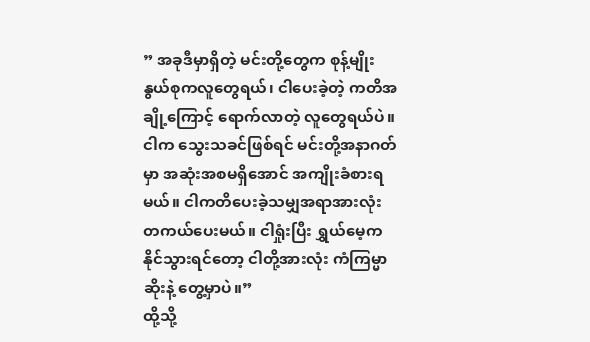” အခုဒီမှာရှိတဲ့ မင်းတို့တွေက စုန့်မျိုးနွယ်စုကလူတွေရယ်၊ ငါပေးခဲ့တဲ့ ကတိအချို့ကြောင့် ရောက်လာတဲ့ လူတွေရယ်ပဲ။ ငါက သွေးသခင်ဖြစ်ရင် မင်းတို့အနာဂတ်မှာ အဆုံးအစမရှိအောင် အကျိုးခံစားရမယ်။ ငါကတိပေးခဲ့သမျှအရာအားလုံး တကယ်ပေးမယ်။ ငါရှုံးပြီး ရွှယ်မေ့ကနိုင်သွားရင်တော့ ငါတို့အားလုံး ကံကြမ္မာဆိုးနဲ့ တွေ့မှာပဲ။”
ထို့သို့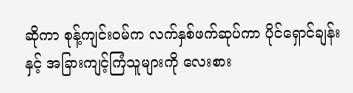ဆိုကာ စုန့်ကျင်းဝမ်က လက်နှစ်ဖက်ဆုပ်ကာ ပိုင်ရှောင်ချန်းနှင့် အခြားကျင့်ကြံသူများကို လေးစား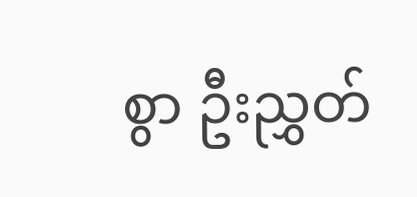စွာ ဦးညွှတ်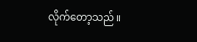လိုက်တော့သည်။